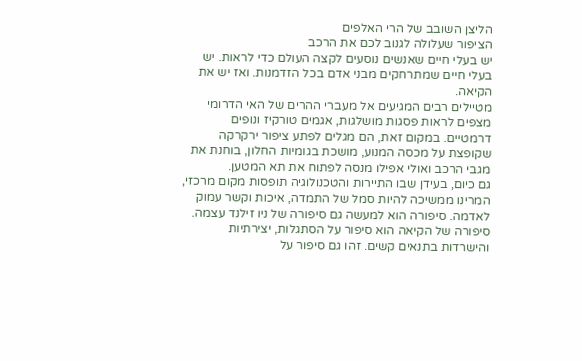הליצן השובב של הרי האלפים
הציפור שעלולה לגנוב לכם את הרכב
יש בעלי חיים שאנשים נוסעים לקצה העולם כדי לראות. יש בעלי חיים שמתרחקים מבני אדם בכל הזדמנות. ואז יש את הקיאה.
מטיילים רבים המגיעים אל מעברי ההרים של האי הדרומי מצפים לראות פסגות מושלגות, אגמים טורקיז ונופים דרמטיים. במקום זאת, הם מגלים לפתע ציפור ירקרקה שקופצת על מכסה המנוע, מושכת בגומיות החלון, בוחנת את מגבי הרכב ואולי אפילו מנסה לפתוח את תא המטען.
גם כיום, בעידן שבו התיירות והטכנולוגיה תופסות מקום מרכזי, המרינו ממשיכה להיות סמל של התמדה, איכות וקשר עמוק לאדמה. סיפורה הוא למעשה גם סיפורה של ניו זילנד עצמה.
סיפורה של הקיאה הוא סיפור על הסתגלות, יצירתיות והישרדות בתנאים קשים. זהו גם סיפור על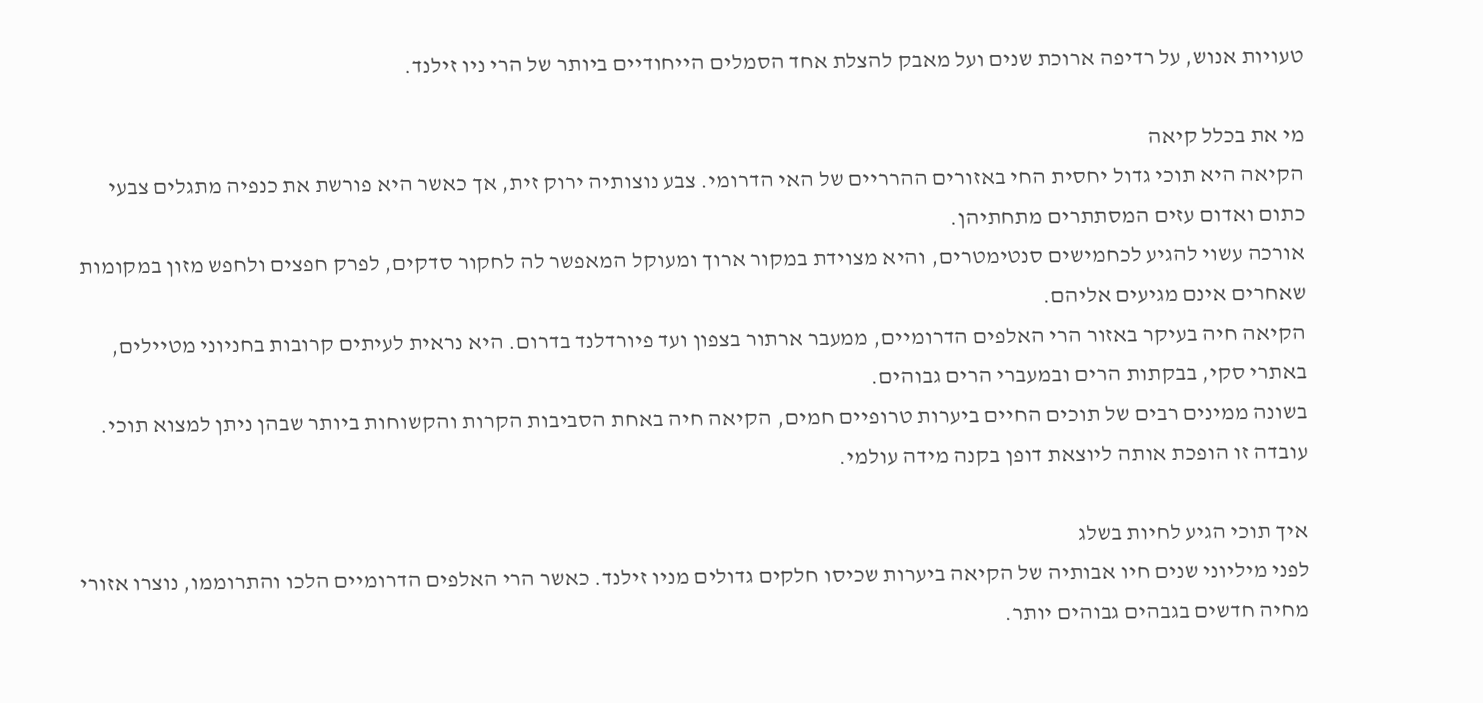טעויות אנוש, על רדיפה ארוכת שנים ועל מאבק להצלת אחד הסמלים הייחודיים ביותר של הרי ניו זילנד.

מי את בכלל קיאה
הקיאה היא תוכי גדול יחסית החי באזורים ההרריים של האי הדרומי. צבע נוצותיה ירוק זית, אך כאשר היא פורשת את כנפיה מתגלים צבעי כתום ואדום עזים המסתתרים מתחתיהן.
אורכה עשוי להגיע לכחמישים סנטימטרים, והיא מצוידת במקור ארוך ומעוקל המאפשר לה לחקור סדקים, לפרק חפצים ולחפש מזון במקומות שאחרים אינם מגיעים אליהם.
הקיאה חיה בעיקר באזור הרי האלפים הדרומיים, ממעבר ארתור בצפון ועד פיורדלנד בדרום. היא נראית לעיתים קרובות בחניוני מטיילים, באתרי סקי, בבקתות הרים ובמעברי הרים גבוהים.
בשונה ממינים רבים של תוכים החיים ביערות טרופיים חמים, הקיאה חיה באחת הסביבות הקרות והקשוחות ביותר שבהן ניתן למצוא תוכי. עובדה זו הופכת אותה ליוצאת דופן בקנה מידה עולמי.

איך תוכי הגיע לחיות בשלג
לפני מיליוני שנים חיו אבותיה של הקיאה ביערות שכיסו חלקים גדולים מניו זילנד. כאשר הרי האלפים הדרומיים הלכו והתרוממו, נוצרו אזורי מחיה חדשים בגבהים גבוהים יותר.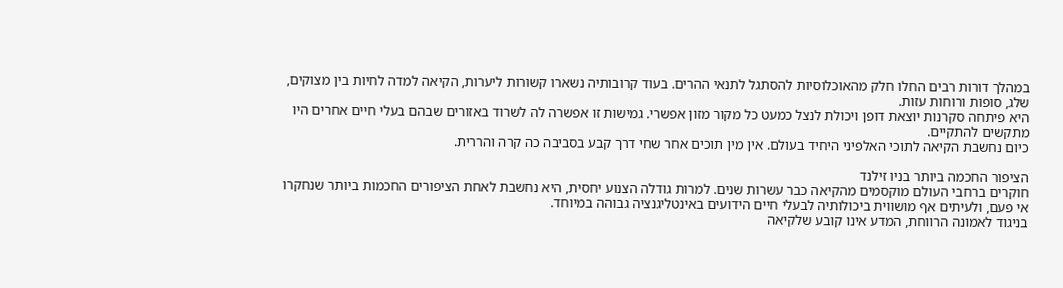במהלך דורות רבים החלו חלק מהאוכלוסיות להסתגל לתנאי ההרים. בעוד קרובותיה נשארו קשורות ליערות, הקיאה למדה לחיות בין מצוקים, שלג, סופות ורוחות עזות.
היא פיתחה סקרנות יוצאת דופן ויכולת לנצל כמעט כל מקור מזון אפשרי. גמישות זו אפשרה לה לשרוד באזורים שבהם בעלי חיים אחרים היו מתקשים להתקיים.
כיום נחשבת הקיאה לתוכי האלפיני היחיד בעולם. אין מין תוכים אחר שחי דרך קבע בסביבה כה קרה והררית.

הציפור החכמה ביותר בניו זילנד
חוקרים ברחבי העולם מוקסמים מהקיאה כבר עשרות שנים. למרות גודלה הצנוע יחסית, היא נחשבת לאחת הציפורים החכמות ביותר שנחקרו אי פעם, ולעיתים אף מושווית ביכולותיה לבעלי חיים הידועים באינטליגנציה גבוהה במיוחד.
בניגוד לאמונה הרווחת, המדע אינו קובע שלקיאה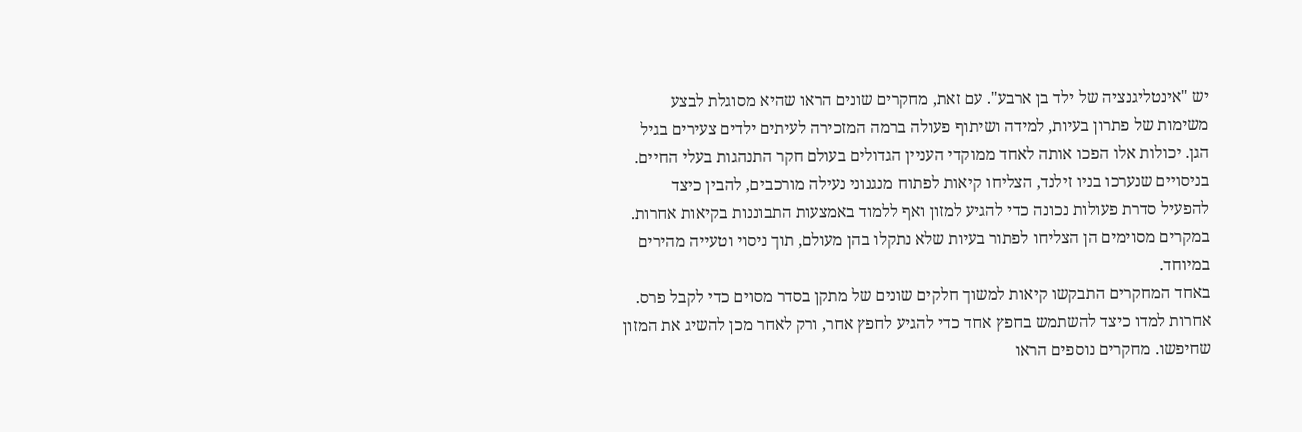יש "אינטליגנציה של ילד בן ארבע". עם זאת, מחקרים שונים הראו שהיא מסוגלת לבצע משימות של פתרון בעיות, למידה ושיתוף פעולה ברמה המזכירה לעיתים ילדים צעירים בגיל הגן. יכולות אלו הפכו אותה לאחד ממוקדי העניין הגדולים בעולם חקר התנהגות בעלי החיים.
בניסויים שנערכו בניו זילנד, הצליחו קיאות לפתוח מנגנוני נעילה מורכבים, להבין כיצד להפעיל סדרת פעולות נכונה כדי להגיע למזון ואף ללמוד באמצעות התבוננות בקיאות אחרות. במקרים מסוימים הן הצליחו לפתור בעיות שלא נתקלו בהן מעולם, תוך ניסוי וטעייה מהירים במיוחד.
באחד המחקרים התבקשו קיאות למשוך חלקים שונים של מתקן בסדר מסוים כדי לקבל פרס. אחרות למדו כיצד להשתמש בחפץ אחד כדי להגיע לחפץ אחר, ורק לאחר מכן להשיג את המזון שחיפשו. מחקרים נוספים הראו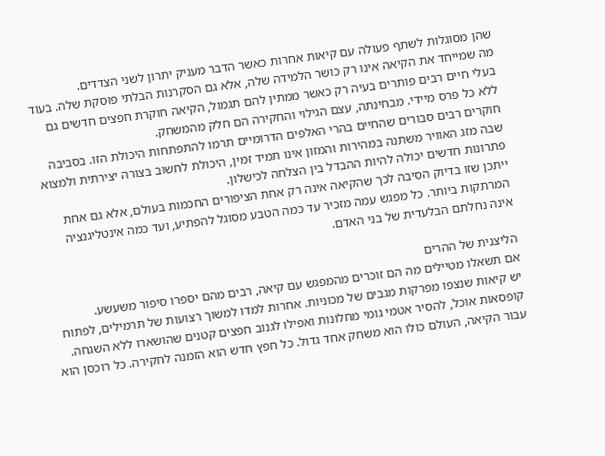שהן מסוגלות לשתף פעולה עם קיאות אחרות כאשר הדבר מעניק יתרון לשני הצדדים.
מה שמייחד את הקיאה אינו רק כושר הלמידה שלה, אלא גם הסקרנות הבלתי פוסקת שלה. בעוד בעלי חיים רבים פותרים בעיה רק כאשר ממתין להם תגמול, הקיאה חוקרת חפצים חדשים גם ללא כל פרס מיידי. מבחינתה, עצם הגילוי והחקירה הם חלק מהמשחק.
חוקרים רבים סבורים שהחיים בהרי האלפים הדרומיים תרמו להתפתחות היכולת הזו. בסביבה שבה מזג האוויר משתנה במהירות והמזון אינו תמיד זמין, היכולת לחשוב בצורה יצירתית ולמצוא פתרונות חדשים יכולה להיות ההבדל בין הצלחה לכישלון.
ייתכן שזו בדיוק הסיבה לכך שהקיאה אינה רק אחת הציפורים החכמות בעולם, אלא גם אחת המרתקות ביותר. כל מפגש עמה מזכיר עד כמה הטבע מסוגל להפתיע, ועד כמה אינטליגנציה אינה נחלתם הבלעדית של בני האדם.

הליצנית של ההרים
אם תשאלו מטיילים מה הם זוכרים מהמפגש עם קיאה, רבים מהם יספרו סיפור משעשע.
יש קיאות שנצפו מפרקות מגבים של מכוניות. אחרות למדו למשוך רצועות של תרמילים, לפתוח קופסאות אוכל, להסיר אטמי גומי מחלונות ואפילו לגנוב חפצים קטנים שהושארו ללא השגחה.
עבור הקיאה, העולם כולו הוא משחק אחד גדול. כל חפץ חדש הוא הזמנה לחקירה. כל רוכסן הוא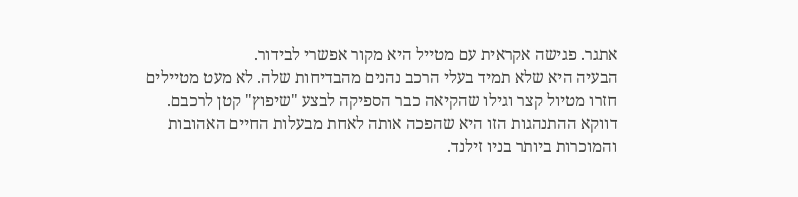אתגר. פגישה אקראית עם מטייל היא מקור אפשרי לבידור.
הבעיה היא שלא תמיד בעלי הרכב נהנים מהבדיחות שלה. לא מעט מטיילים חזרו מטיול קצר וגילו שהקיאה כבר הספיקה לבצע "שיפוץ" קטן לרכבם.
דווקא ההתנהגות הזו היא שהפכה אותה לאחת מבעלות החיים האהובות והמוכרות ביותר בניו זילנד.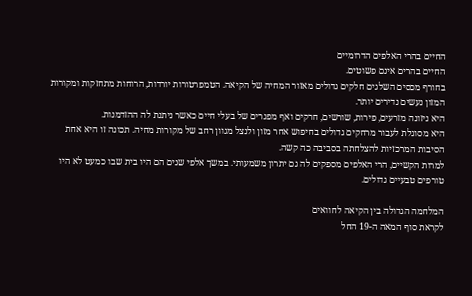החיים בהרי האלפים הדרומיים
החיים בהרים אינם פשוטים.
בחורף מכסים השלגים חלקים גדולים מאזור המחיה של הקיאה. הטמפרטורות יורדות, הרוחות מתחזקות ומקורות המזון נעשים נדירים יותר.
היא ניזונה מזרעים, פירות, שורשים, חרקים ואף מפגרים של בעלי חיים כאשר ניתנת לה ההזדמנות.
היא מסוגלת לעבור מרחקים גדולים בחיפוש אחר מזון ולנצל מגוון רחב של מקורות מחיה. תכונה זו היא אחת הסיבות המרכזיות להצלחתה בסביבה כה קשה.
למרות הקשיים, הרי האלפים מספקים לה גם יתרון משמעותי. במשך אלפי שנים הם היו בית שבו כמעט לא היו טורפים טבעיים גדולים.

המלחמה הגדולה בין הקיאה לחוואים
לקראת סוף המאה ה-19 החל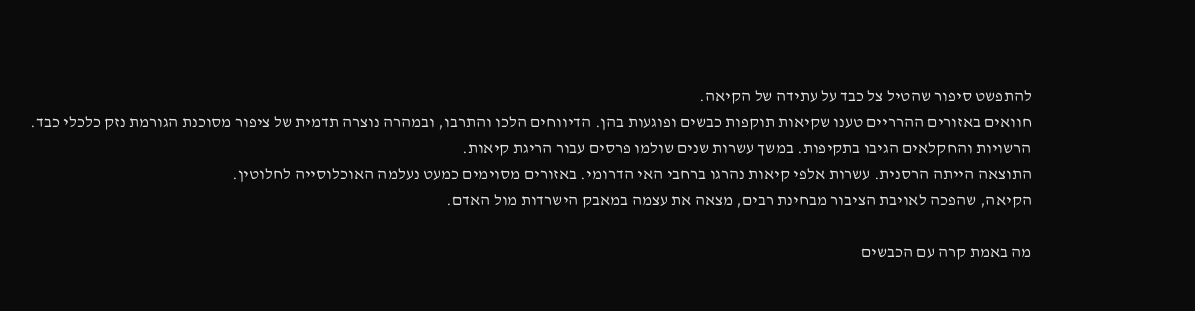להתפשט סיפור שהטיל צל כבד על עתידה של הקיאה.
חוואים באזורים ההרריים טענו שקיאות תוקפות כבשים ופוגעות בהן. הדיווחים הלכו והתרבו, ובמהרה נוצרה תדמית של ציפור מסוכנת הגורמת נזק כלכלי כבד.
הרשויות והחקלאים הגיבו בתקיפות. במשך עשרות שנים שולמו פרסים עבור הריגת קיאות.
התוצאה הייתה הרסנית. עשרות אלפי קיאות נהרגו ברחבי האי הדרומי. באזורים מסוימים כמעט נעלמה האוכלוסייה לחלוטין.
הקיאה, שהפכה לאויבת הציבור מבחינת רבים, מצאה את עצמה במאבק הישרדות מול האדם.

מה באמת קרה עם הכבשים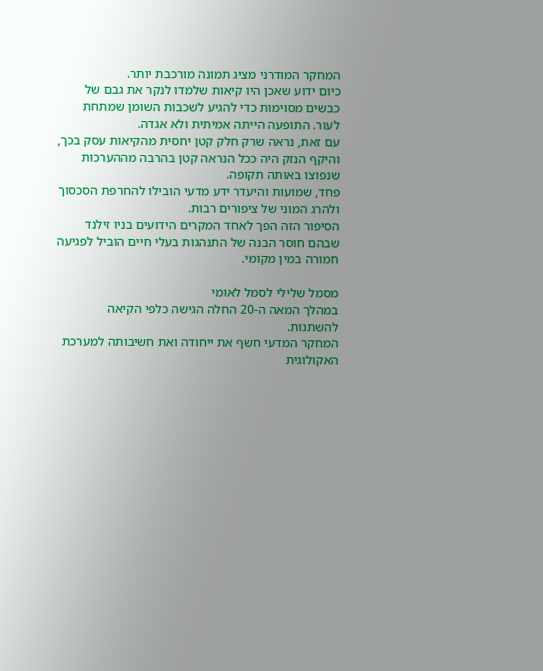המחקר המודרני מציג תמונה מורכבת יותר.
כיום ידוע שאכן היו קיאות שלמדו לנקר את גבם של כבשים מסוימות כדי להגיע לשכבות השומן שמתחת לעור. התופעה הייתה אמיתית ולא אגדה.
עם זאת, נראה שרק חלק קטן יחסית מהקיאות עסק בכך, והיקף הנזק היה ככל הנראה קטן בהרבה מההערכות שנפוצו באותה תקופה.
פחד, שמועות והיעדר ידע מדעי הובילו להחרפת הסכסוך ולהרג המוני של ציפורים רבות.
הסיפור הזה הפך לאחד המקרים הידועים בניו זילנד שבהם חוסר הבנה של התנהגות בעלי חיים הוביל לפגיעה חמורה במין מקומי.

מסמל שלילי לסמל לאומי
במהלך המאה ה-20 החלה הגישה כלפי הקיאה להשתנות.
המחקר המדעי חשף את ייחודה ואת חשיבותה למערכת האקולוגית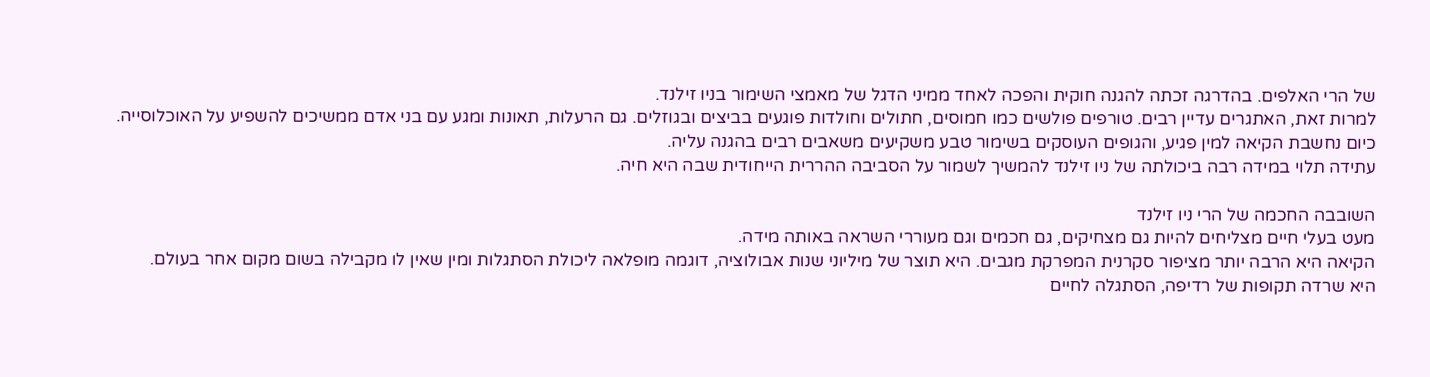של הרי האלפים. בהדרגה זכתה להגנה חוקית והפכה לאחד ממיני הדגל של מאמצי השימור בניו זילנד.
למרות זאת, האתגרים עדיין רבים. טורפים פולשים כמו חמוסים, חתולים וחולדות פוגעים בביצים ובגוזלים. גם הרעלות, תאונות ומגע עם בני אדם ממשיכים להשפיע על האוכלוסייה.
כיום נחשבת הקיאה למין פגיע, והגופים העוסקים בשימור טבע משקיעים משאבים רבים בהגנה עליה.
עתידה תלוי במידה רבה ביכולתה של ניו זילנד להמשיך לשמור על הסביבה ההררית הייחודית שבה היא חיה.

השובבה החכמה של הרי ניו זילנד
מעט בעלי חיים מצליחים להיות גם מצחיקים, גם חכמים וגם מעוררי השראה באותה מידה.
הקיאה היא הרבה יותר מציפור סקרנית המפרקת מגבים. היא תוצר של מיליוני שנות אבולוציה, דוגמה מופלאה ליכולת הסתגלות ומין שאין לו מקבילה בשום מקום אחר בעולם.
היא שרדה תקופות של רדיפה, הסתגלה לחיים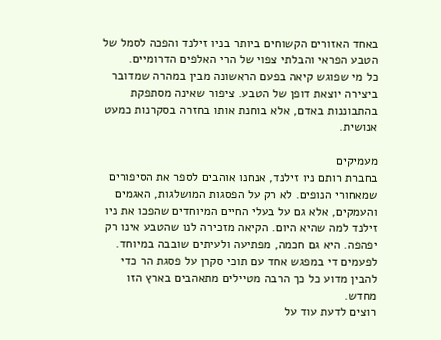באחד האזורים הקשוחים ביותר בניו זילנד והפכה לסמל של הטבע הפראי והבלתי צפוי של הרי האלפים הדרומיים.
כל מי שפוגש קיאה בפעם הראשונה מבין במהרה שמדובר ביצירה יוצאת דופן של הטבע. ציפור שאינה מסתפקת בהתבוננות באדם, אלא בוחנת אותו בחזרה בסקרנות כמעט אנושית.

מעמיקים
בחברת רותם ניו זילנד, אנחנו אוהבים לספר את הסיפורים שמאחורי הנופים. לא רק על הפסגות המושלגות, האגמים והעמקים, אלא גם על בעלי החיים המיוחדים שהפכו את ניו זילנד למה שהיא היום. הקיאה מזכירה לנו שהטבע אינו רק יפהפה. היא גם חכמה, מפתיעה ולעיתים שובבה במיוחד. לפעמים די במפגש אחד עם תוכי סקרן על פסגת הר כדי להבין מדוע כל כך הרבה מטיילים מתאהבים בארץ הזו מחדש.
רוצים לדעת עוד על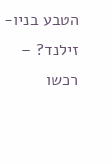הטבע בניו-זילנד? – רכשו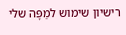רישיון שימוש למַפָּה שלי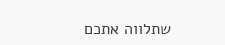שתלווה אתכם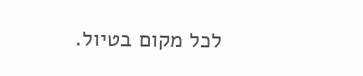לכל מקום בטיול.